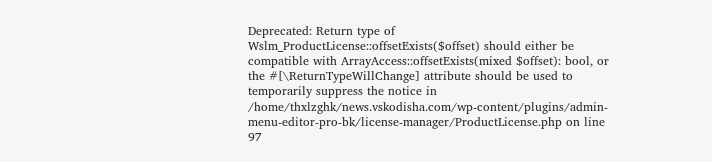Deprecated: Return type of Wslm_ProductLicense::offsetExists($offset) should either be compatible with ArrayAccess::offsetExists(mixed $offset): bool, or the #[\ReturnTypeWillChange] attribute should be used to temporarily suppress the notice in /home/thxlzghk/news.vskodisha.com/wp-content/plugins/admin-menu-editor-pro-bk/license-manager/ProductLicense.php on line 97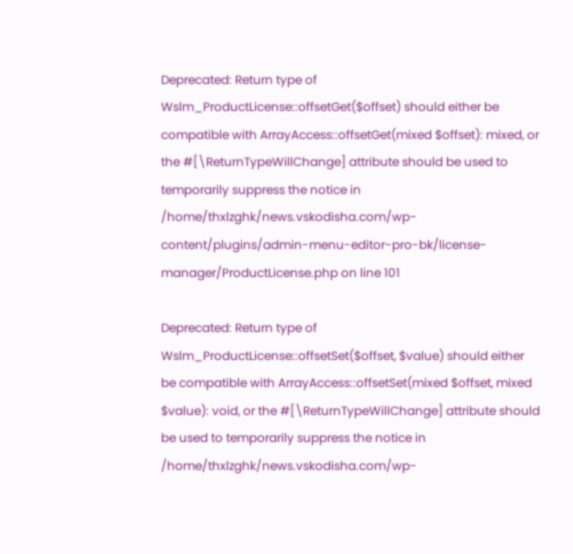Deprecated: Return type of Wslm_ProductLicense::offsetGet($offset) should either be compatible with ArrayAccess::offsetGet(mixed $offset): mixed, or the #[\ReturnTypeWillChange] attribute should be used to temporarily suppress the notice in /home/thxlzghk/news.vskodisha.com/wp-content/plugins/admin-menu-editor-pro-bk/license-manager/ProductLicense.php on line 101

Deprecated: Return type of Wslm_ProductLicense::offsetSet($offset, $value) should either be compatible with ArrayAccess::offsetSet(mixed $offset, mixed $value): void, or the #[\ReturnTypeWillChange] attribute should be used to temporarily suppress the notice in /home/thxlzghk/news.vskodisha.com/wp-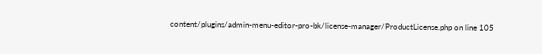content/plugins/admin-menu-editor-pro-bk/license-manager/ProductLicense.php on line 105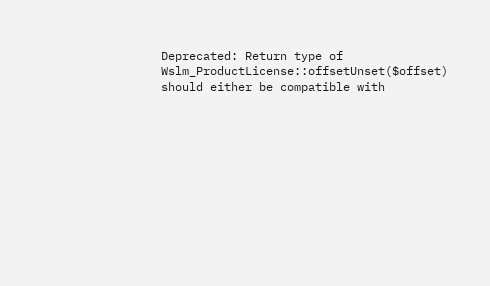Deprecated: Return type of Wslm_ProductLicense::offsetUnset($offset) should either be compatible with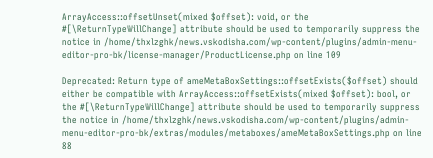ArrayAccess::offsetUnset(mixed $offset): void, or the #[\ReturnTypeWillChange] attribute should be used to temporarily suppress the notice in /home/thxlzghk/news.vskodisha.com/wp-content/plugins/admin-menu-editor-pro-bk/license-manager/ProductLicense.php on line 109

Deprecated: Return type of ameMetaBoxSettings::offsetExists($offset) should either be compatible with ArrayAccess::offsetExists(mixed $offset): bool, or the #[\ReturnTypeWillChange] attribute should be used to temporarily suppress the notice in /home/thxlzghk/news.vskodisha.com/wp-content/plugins/admin-menu-editor-pro-bk/extras/modules/metaboxes/ameMetaBoxSettings.php on line 88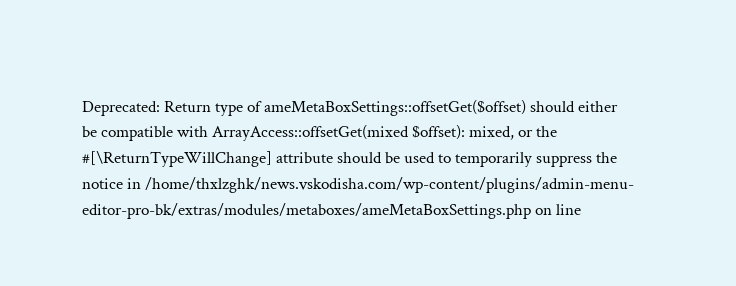Deprecated: Return type of ameMetaBoxSettings::offsetGet($offset) should either be compatible with ArrayAccess::offsetGet(mixed $offset): mixed, or the #[\ReturnTypeWillChange] attribute should be used to temporarily suppress the notice in /home/thxlzghk/news.vskodisha.com/wp-content/plugins/admin-menu-editor-pro-bk/extras/modules/metaboxes/ameMetaBoxSettings.php on line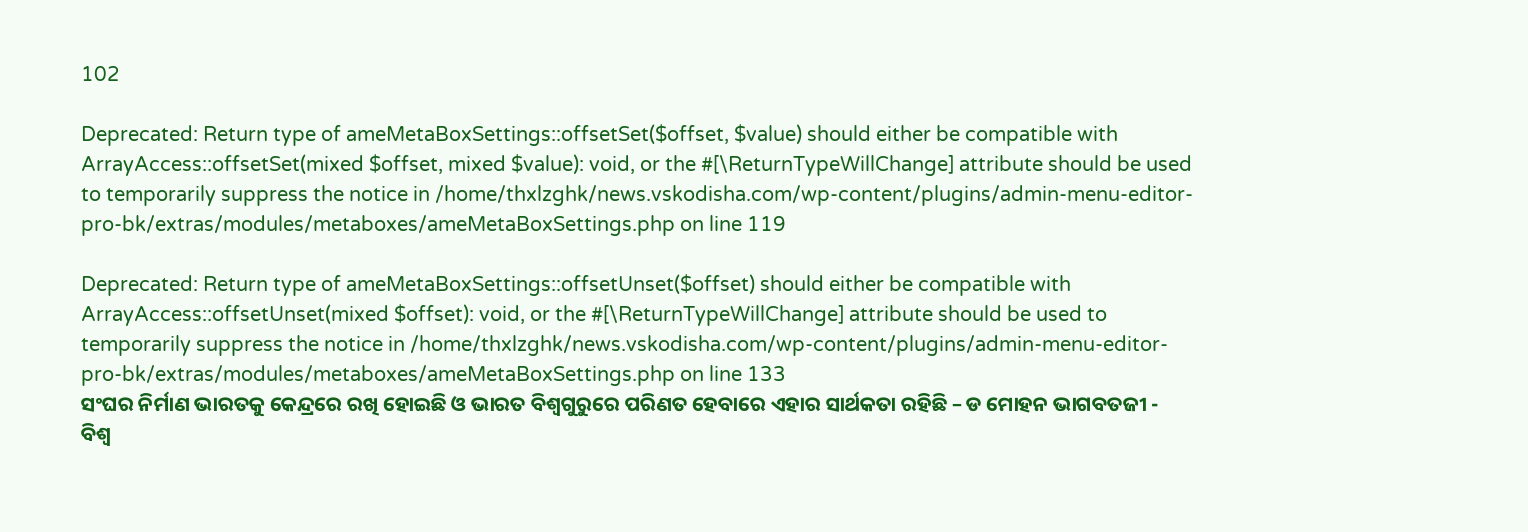102

Deprecated: Return type of ameMetaBoxSettings::offsetSet($offset, $value) should either be compatible with ArrayAccess::offsetSet(mixed $offset, mixed $value): void, or the #[\ReturnTypeWillChange] attribute should be used to temporarily suppress the notice in /home/thxlzghk/news.vskodisha.com/wp-content/plugins/admin-menu-editor-pro-bk/extras/modules/metaboxes/ameMetaBoxSettings.php on line 119

Deprecated: Return type of ameMetaBoxSettings::offsetUnset($offset) should either be compatible with ArrayAccess::offsetUnset(mixed $offset): void, or the #[\ReturnTypeWillChange] attribute should be used to temporarily suppress the notice in /home/thxlzghk/news.vskodisha.com/wp-content/plugins/admin-menu-editor-pro-bk/extras/modules/metaboxes/ameMetaBoxSettings.php on line 133
ସଂଘର ନିର୍ମାଣ ଭାରତକୁ କେନ୍ଦ୍ରରେ ରଖି ହୋଇଛି ଓ ଭାରତ ବିଶ୍ୱଗୁରୁରେ ପରିଣତ ହେବାରେ ଏହାର ସାର୍ଥକତା ରହିଛି – ଡ ମୋହନ ଭାଗବତଜୀ - ବିଶ୍ୱ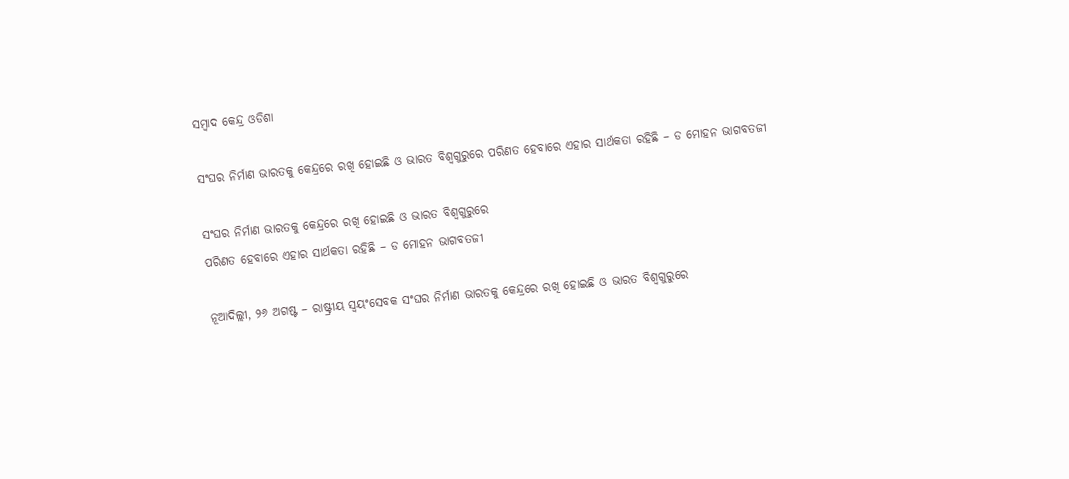ସମ୍ବାଦ କେନ୍ଦ୍ର ଓଡିଶା

ସଂଘର ନିର୍ମାଣ ଭାରତକୁ କେନ୍ଦ୍ରରେ ରଖି ହୋଇଛି ଓ ଭାରତ ବିଶ୍ୱଗୁରୁରେ ପରିଣତ ହେବାରେ ଏହାର ସାର୍ଥକତା ରହିଛି – ଡ ମୋହନ ଭାଗବତଜୀ

ସଂଘର ନିର୍ମାଣ ଭାରତକୁ କେନ୍ଦ୍ରରେ ରଖି ହୋଇଛି ଓ ଭାରତ ବିଶ୍ୱଗୁରୁରେ
ପରିଣତ ହେବାରେ ଏହାର ସାର୍ଥକତା ରହିଛି – ଡ ମୋହନ ଭାଗବତଜୀ

ନୂଆଦିଲ୍ଲୀ, ୨୬ ଅଗଷ୍ଟ – ରାଷ୍ଟ୍ରୀୟ ସ୍ୱୟଂସେବକ ସଂଘର ନିର୍ମାଣ ଭାରତକୁ କେନ୍ଦ୍ରରେ ରଖି ହୋଇଛି ଓ ଭାରତ ବିଶ୍ୱଗୁରୁରେ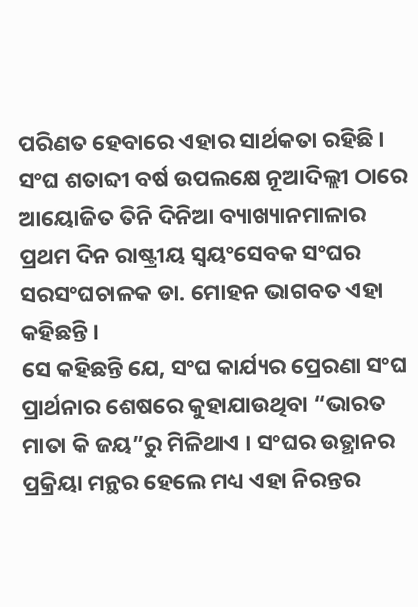ପରିଣତ ହେବାରେ ଏହାର ସାର୍ଥକତା ରହିଛି । ସଂଘ ଶତାବ୍ଦୀ ବର୍ଷ ଉପଲକ୍ଷେ ନୂଆଦିଲ୍ଲୀ ଠାରେ ଆୟୋଜିତ ତିନି ଦିନିଆ ବ୍ୟାଖ୍ୟାନମାଳାର ପ୍ରଥମ ଦିନ ରାଷ୍ଟ୍ରୀୟ ସ୍ୱୟଂସେବକ ସଂଘର ସରସଂଘଚାଳକ ଡା. ମୋହନ ଭାଗବତ ଏହା କହିଛନ୍ତି ।
ସେ କହିଛନ୍ତି ଯେ, ସଂଘ କାର୍ଯ୍ୟର ପ୍ରେରଣା ସଂଘ ପ୍ରାର୍ଥନାର ଶେଷରେ କୁହାଯାଉଥିବା “ଭାରତ ମାତା କି ଜୟ”ରୁ ମିଳିଥାଏ । ସଂଘର ଉତ୍ଥାନର ପ୍ରକ୍ରିୟା ମନ୍ଥର ହେଲେ ମଧ୍ୟ ଏହା ନିରନ୍ତର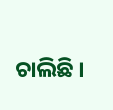ଚାଲିଛି ।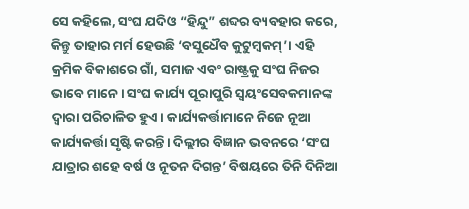ସେ କହିଲେ, ସଂଘ ଯଦିଓ “ହିନ୍ଦୁ” ଶବ୍ଦର ବ୍ୟବହାର କରେ, କିନ୍ତୁ ତାହାର ମର୍ମ ହେଉଛି ‘ବସୁଧୈବ କୁଟୁମ୍ବକମ୍’। ଏହି କ୍ରମିକ ବିକାଶରେ ଗାଁ, ସମାଜ ଏବଂ ରାଷ୍ଟ୍ରକୁ ସଂଘ ନିଜର ଭାବେ ମାନେ। ସଂଘ କାର୍ଯ୍ୟ ପୂରାପୁରି ସ୍ୱୟଂସେବକମାନଙ୍କ ଦ୍ୱାରା ପରିଚାଳିତ ହୁଏ। କାର୍ଯ୍ୟକର୍ତ୍ତାମାନେ ନିଜେ ନୂଆ କାର୍ଯ୍ୟକର୍ତ୍ତା ସୃଷ୍ଟି କରନ୍ତି। ଦିଲ୍ଲୀର ବିଜ୍ଞାନ ଭବନରେ ‘ସଂଘ ଯାତ୍ରାର ଶହେ ବର୍ଷ ଓ ନୂତନ ଦିଗନ୍ତ’ ବିଷୟରେ ତିନି ଦିନିଆ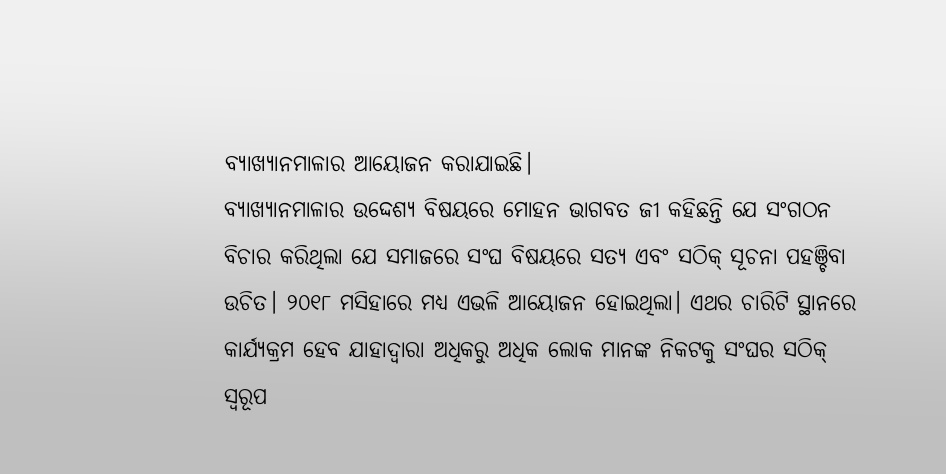ବ୍ୟାଖ୍ୟାନମାଳାର ଆୟୋଜନ କରାଯାଇଛି।
ବ୍ୟାଖ୍ୟାନମାଳାର ଉଦ୍ଦେଶ୍ୟ ବିଷୟରେ ମୋହନ ଭାଗବତ ଜୀ କହିଛନ୍ତି ଯେ ସଂଗଠନ ବିଚାର କରିଥିଲା ଯେ ସମାଜରେ ସଂଘ ବିଷୟରେ ସତ୍ୟ ଏବଂ ସଠିକ୍ ସୂଚନା ପହଞ୍ଚିବା ଉଚିତ। ୨୦୧୮ ମସିହାରେ ମଧ୍ୟ ଏଭଳି ଆୟୋଜନ ହୋଇଥିଲା। ଏଥର ଚାରିଟି ସ୍ଥାନରେ କାର୍ଯ୍ୟକ୍ରମ ହେବ ଯାହାଦ୍ୱାରା ଅଧିକରୁ ଅଧିକ ଲୋକ ମାନଙ୍କ ନିକଟକୁ ସଂଘର ସଠିକ୍ ସ୍ୱରୂପ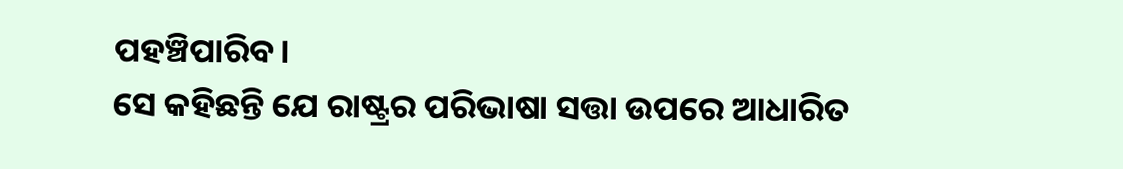ପହଞ୍ଚିପାରିବ।
ସେ କହିଛନ୍ତି ଯେ ରାଷ୍ଟ୍ରର ପରିଭାଷା ସତ୍ତା ଉପରେ ଆଧାରିତ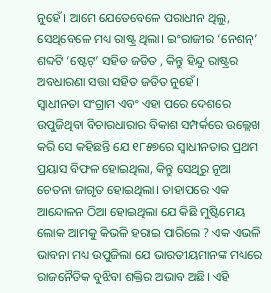ନୁହେଁ। ଆମେ ଯେତେବେଳେ ପରାଧୀନ ଥିଲୁ, ସେଥିବେଳେ ମଧ୍ୟ ରାଷ୍ଟ୍ର ଥିଲା। ଇଂରାଜୀର ‘ନେଶନ୍’ ଶବ୍ଦଟି ‘ଷ୍ଟେଟ୍’ ସହିତ ଜଡିତ , କିନ୍ତୁ ହିନ୍ଦୁ ରାଷ୍ଟ୍ରର ଅବଧାରଣା ସତ୍ତା ସହିତ ଜଡିତ ନୁହେଁ।
ସ୍ୱାଧୀନତା ସଂଗ୍ରାମ ଏବଂ ଏହା ପରେ ଦେଶରେ ଉପୁଜିଥିବା ବିଚାରଧାରାର ବିକାଶ ସମ୍ପର୍କରେ ଉଲ୍ଲେଖ କରି ସେ କହିଛନ୍ତି ଯେ ୧୮୫୭ରେ ସ୍ୱାଧୀନତାର ପ୍ରଥମ ପ୍ରୟାସ ବିଫଳ ହୋଇଥିଲା, କିନ୍ତୁ ସେଥିରୁ ନୂଆ ଚେତନା ଜାଗୃତ ହୋଇଥିଲା। ତାହାପରେ ଏକ ଆନ୍ଦୋଳନ ଠିଆ ହୋଇଥିଲା ଯେ କିଛି ମୁଷ୍ଟିମେୟ ଲୋକ ଆମକୁ କିଭଳି ହରାଇ ପାରିଲେ ? ଏକ ଏଭଳି ଭାବନା ମଧ୍ୟ ଉପୁଜିଲା ଯେ ଭାରତୀୟମାନଙ୍କ ମଧ୍ୟରେ ରାଜନୈତିକ ବୁଝିବା ଶକ୍ତିର ଅଭାବ ଅଛି। ଏହି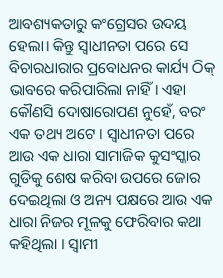ଆବଶ୍ୟକତାରୁ କଂଗ୍ରେସର ଉଦୟ ହେଲା। କିନ୍ତୁ ସ୍ୱାଧୀନତା ପରେ ସେ ବିଚାରଧାରାର ପ୍ରବୋଧନର କାର୍ଯ୍ୟ ଠିକ୍ ଭାବରେ କରିପାରିଲା ନାହିଁ। ଏହା କୌଣସି ଦୋଷାରୋପଣ ନୁହେଁ, ବରଂ ଏକ ତଥ୍ୟ ଅଟେ । ସ୍ୱାଧୀନତା ପରେ ଆଉ ଏକ ଧାରା ସାମାଜିକ କୁସଂସ୍କାର ଗୁଡିକୁ ଶେଷ କରିବା ଉପରେ ଜୋର ଦେଇଥିଲା ଓ ଅନ୍ୟ ପକ୍ଷରେ ଆଉ ଏକ ଧାରା ନିଜର ମୂଳକୁ ଫେରିବାର କଥା କହିଥିଲା । ସ୍ୱାମୀ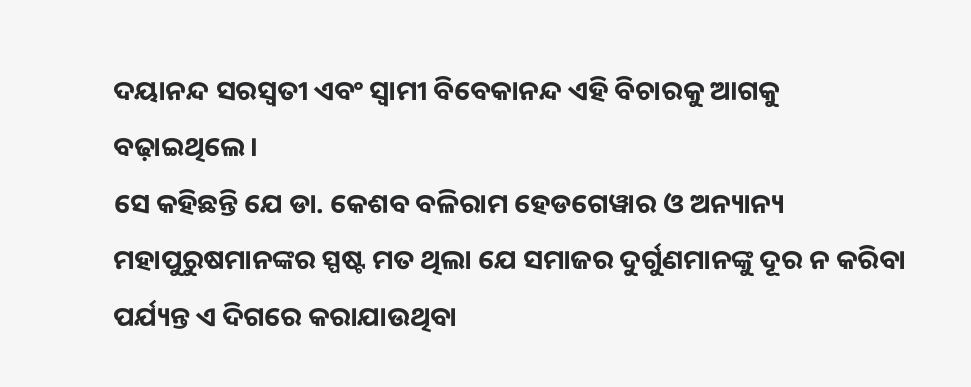ଦୟାନନ୍ଦ ସରସ୍ୱତୀ ଏବଂ ସ୍ୱାମୀ ବିବେକାନନ୍ଦ ଏହି ବିଚାରକୁ ଆଗକୁ ବଢ଼ାଇଥିଲେ।
ସେ କହିଛନ୍ତି ଯେ ଡା. କେଶବ ବଳିରାମ ହେଡଗେୱାର ଓ ଅନ୍ୟାନ୍ୟ ମହାପୁରୁଷମାନଙ୍କର ସ୍ପଷ୍ଟ ମତ ଥିଲା ଯେ ସମାଜର ଦୁର୍ଗୁଣମାନଙ୍କୁ ଦୂର ନ କରିବା ପର୍ଯ୍ୟନ୍ତ ଏ ଦିଗରେ କରାଯାଉଥିବା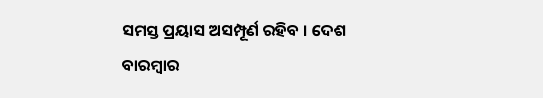ସମସ୍ତ ପ୍ରୟାସ ଅସମ୍ପୂର୍ଣ ରହିବ । ଦେଶ ବାରମ୍ବାର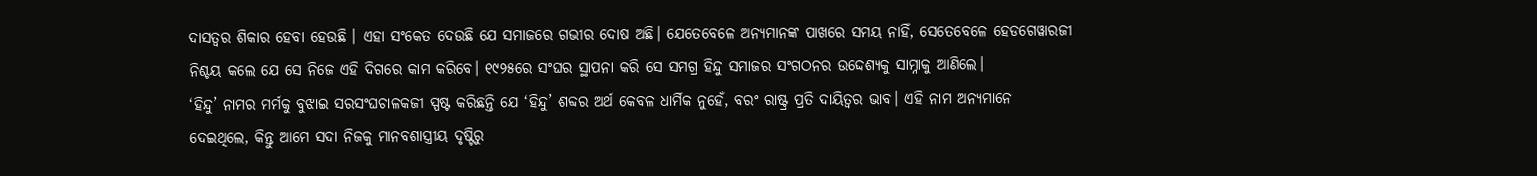ଦାସତ୍ୱର ଶିକାର ହେବା ହେଉଛି । ଏହା ସଂକେତ ଦେଉଛି ଯେ ସମାଜରେ ଗଭୀର ଦୋଷ ଅଛି। ଯେତେବେଳେ ଅନ୍ୟମାନଙ୍କ ପାଖରେ ସମୟ ନାହିଁ, ସେତେବେଳେ ହେଡଗେୱାରଜୀ ନିଶ୍ଚୟ କଲେ ଯେ ସେ ନିଜେ ଏହି ଦିଗରେ କାମ କରିବେ। ୧୯୨୫ରେ ସଂଘର ସ୍ଥାପନା କରି ସେ ସମଗ୍ର ହିନ୍ଦୁ ସମାଜର ସଂଗଠନର ଉଦ୍ଦେଶ୍ୟକୁ ସାମ୍ନାକୁ ଆଣିଲେ।
‘ହିନ୍ଦୁ’ ନାମର ମର୍ମକୁ ବୁଝାଇ ସରସଂଘଚାଳକଜୀ ସ୍ପଷ୍ଟ କରିଛନ୍ତି ଯେ ‘ହିନ୍ଦୁ’ ଶବ୍ଦର ଅର୍ଥ କେବଳ ଧାର୍ମିକ ନୁହେଁ, ବରଂ ରାଷ୍ଟ୍ର ପ୍ରତି ଦାୟିତ୍ୱର ଭାବ। ଏହି ନାମ ଅନ୍ୟମାନେ ଦେଇଥିଲେ, କିନ୍ତୁ ଆମେ ସଦା ନିଜକୁ ମାନବଶାସ୍ତ୍ରୀୟ ଦୃଷ୍ଟିରୁ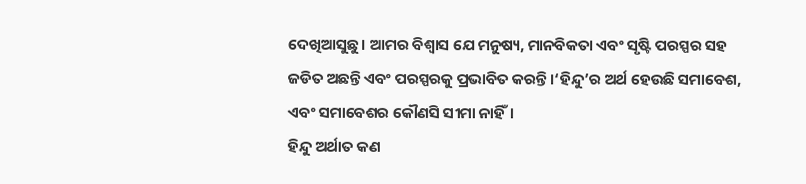ଦେଖିଆସୁଛୁ। ଆମର ବିଶ୍ୱାସ ଯେ ମନୁଷ୍ୟ, ମାନବିକତା ଏବଂ ସୃଷ୍ଟି ପରସ୍ପର ସହ ଜଡିତ ଅଛନ୍ତି ଏବଂ ପରସ୍ପରକୁ ପ୍ରଭାବିତ କରନ୍ତି।‘ହିନ୍ଦୁ’ର ଅର୍ଥ ହେଉଛି ସମାବେଶ, ଏବଂ ସମାବେଶର କୌଣସି ସୀମା ନାହିଁ।
ହିନ୍ଦୁ ଅର୍ଥାତ କଣ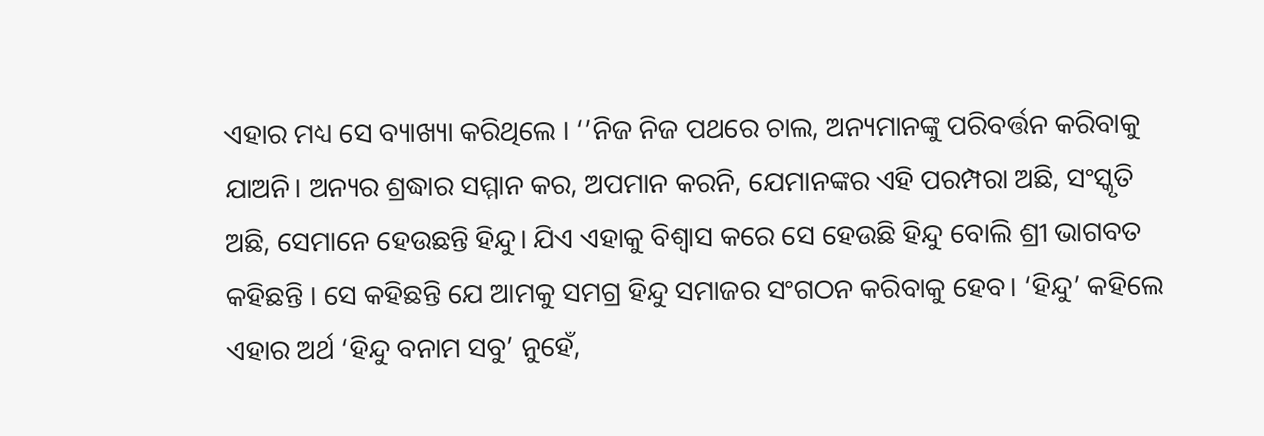ଏହାର ମଧ୍ୟ ସେ ବ୍ୟାଖ୍ୟା କରିଥିଲେ । ‘’ନିଜ ନିଜ ପଥରେ ଚାଲ, ଅନ୍ୟମାନଙ୍କୁ ପରିବର୍ତ୍ତନ କରିବାକୁ ଯାଅନି। ଅନ୍ୟର ଶ୍ରଦ୍ଧାର ସମ୍ମାନ କର, ଅପମାନ କରନି, ଯେମାନଙ୍କର ଏହି ପରମ୍ପରା ଅଛି, ସଂସ୍କୃତି ଅଛି, ସେମାନେ ହେଉଛନ୍ତି ହିନ୍ଦୁ। ଯିଏ ଏହାକୁ ବିଶ୍ୱାସ କରେ ସେ ହେଉଛି ହିନ୍ଦୁ ବୋଲି ଶ୍ରୀ ଭାଗବତ କହିଛନ୍ତି । ସେ କହିଛନ୍ତି ଯେ ଆମକୁ ସମଗ୍ର ହିନ୍ଦୁ ସମାଜର ସଂଗଠନ କରିବାକୁ ହେବ। ‘ହିନ୍ଦୁ’ କହିଲେ ଏହାର ଅର୍ଥ ‘ହିନ୍ଦୁ ବନାମ ସବୁ’ ନୁହେଁ,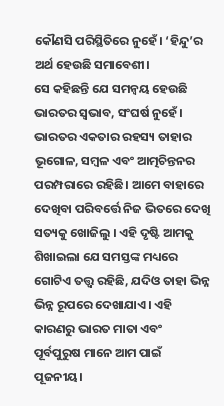କୌଣସି ପରିସ୍ଥିତିରେ ନୁହେଁ। ‘ହିନ୍ଦୁ’ର ଅର୍ଥ ହେଉଛି ସମାବେଶୀ।
ସେ କହିଛନ୍ତି ଯେ ସମନ୍ୱୟ ହେଉଛି ଭାରତର ସ୍ୱଭାବ, ସଂଘର୍ଷ ନୁହେଁ। ଭାରତର ଏକତାର ରହସ୍ୟ ତାହାର ଭୂଗୋଳ, ସମ୍ବଳ ଏବଂ ଆତ୍ମଚିନ୍ତନର ପରମ୍ପରାରେ ରହିଛି। ଆମେ ବାହାରେ ଦେଖିବା ପରିବର୍ତ୍ତେ ନିଜ ଭିତରେ ଦେଖି ସତ୍ୟକୁ ଖୋଜିଲୁ । ଏହି ଦୃଷ୍ଟି ଆମକୁ ଶିଖାଇଲା ଯେ ସମସ୍ତଙ୍କ ମଧ୍ୟରେ ଗୋଟିଏ ତତ୍ତ୍ୱ ରହିଛି, ଯଦିଓ ତାହା ଭିନ୍ନ ଭିନ୍ନ ରୂପରେ ଦେଖାଯାଏ। ଏହି କାରଣରୁ ଭାରତ ମାତା ଏବଂ ପୂର୍ବପୁରୁଷ ମାନେ ଆମ ପାଇଁ ପୂଜନୀୟ।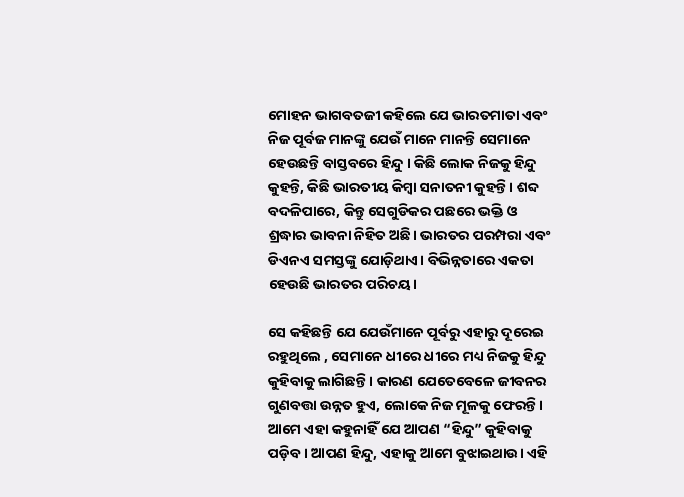ମୋହନ ଭାଗବତଜୀ କହିଲେ ଯେ ଭାରତମାତା ଏବଂ ନିଜ ପୂର୍ବଜ ମାନଙ୍କୁ ଯେଉଁ ମାନେ ମାନନ୍ତି ସେମାନେ ହେଉଛନ୍ତି ବାସ୍ତବରେ ହିନ୍ଦୁ । କିଛି ଲୋକ ନିଜକୁ ହିନ୍ଦୁ କୁହନ୍ତି, କିଛି ଭାରତୀୟ କିମ୍ବା ସନାତନୀ କୁହନ୍ତି। ଶବ୍ଦ ବଦଳିପାରେ, କିନ୍ତୁ ସେଗୁଡିକର ପଛରେ ଭକ୍ତି ଓ ଶ୍ରଦ୍ଧାର ଭାବନା ନିହିତ ଅଛି। ଭାରତର ପରମ୍ପରା ଏବଂ ଡିଏନଏ ସମସ୍ତଙ୍କୁ ଯୋଡ଼ିଥାଏ। ବିଭିନ୍ନତାରେ ଏକତା ହେଉଛି ଭାରତର ପରିଚୟ।

ସେ କହିଛନ୍ତି ଯେ ଯେଉଁମାନେ ପୂର୍ବରୁ ଏହାରୁ ଦୂରେଇ ରହୁଥିଲେ , ସେମାନେ ଧୀରେ ଧୀରେ ମଧ୍ୟ ନିଜକୁ ହିନ୍ଦୁ କୁହିବାକୁ ଲାଗିଛନ୍ତି । କାରଣ ଯେତେବେଳେ ଜୀବନର ଗୁଣବତ୍ତା ଉନ୍ନତ ହୁଏ, ଲୋକେ ନିଜ ମୂଳକୁ ଫେରନ୍ତି। ଆମେ ଏହା କହୁନାହିଁ ଯେ ଆପଣ “ହିନ୍ଦୁ” କୁହିବାକୁ ପଡ଼ିବ। ଆପଣ ହିନ୍ଦୁ, ଏହାକୁ ଆମେ ବୁଝାଇଥାଉ। ଏହି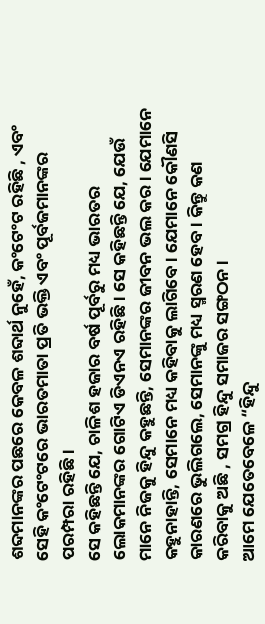ଶବ୍ଦମାନଙ୍କର ପଛରେ କେବଳ ଶବ୍ଦାର୍ଥ ନୁହେଁ, କଂଟେଂଟ ରହିଛି , ଏବଂ ସେହି କଂଟେଂଟରେ ଭାରତମାତା ପ୍ରତି ଭକ୍ତି ଏବଂ ପୂର୍ବଜମାନଙ୍କର ପରମ୍ପରା ରହିଛି।
ସେ କହିଛନ୍ତି ଯେ, ଚାଳିଶ ହଜାର ବର୍ଷ ପୂର୍ବରୁ ମଧ୍ୟ ଭାରତର ଲୋକମାନଙ୍କର ଗୋଟିଏ ଡିଏନଏ ରହିଛି। ସେ କହିଛନ୍ତି ଯେ, ଯେଉଁ ମାନେ ନିଜକୁ ହିନ୍ଦୁ କହୁଛନ୍ତି, ସେମାନଙ୍କର ଜୀବନ ଭଲ କର। ଯେମାନେ କହୁନାହାନ୍ତି, ସେମାନେ ମଧ୍ୟ କହିବାକୁ ଲାଗିବେ। ଯେମାନେ କୌଣସି କାରଣରେ ଭୁଲିଗଲେ, ସେମାନଙ୍କୁ ମଧ୍ୟ ସ୍ମରଣ ହେବ। କିନ୍ତୁ କଣ କରିବାକୁ ଅଛି , ସମଗ୍ର ହିନ୍ଦୁ ସମାଜର ସଙ୍ଗଠନ।
ଆମେ ଯେତେବେଳେ “ହିନ୍ଦୁ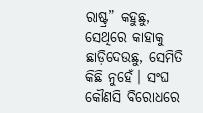ରାଷ୍ଟ୍ର” କହୁଛୁ, ସେଥିରେ କାହାକୁ ଛାଡ଼ିଦେଉଛୁ, ସେମିତି କିଛି ନୁହେଁ। ସଂଘ କୌଣସି ବିରୋଧରେ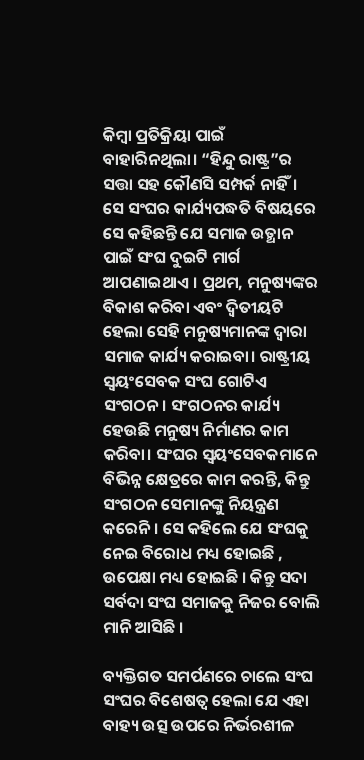କିମ୍ବା ପ୍ରତିକ୍ରିୟା ପାଇଁ ବାହାରିନଥିଲା। “ହିନ୍ଦୁ ରାଷ୍ଟ୍ର”ର ସତ୍ତା ସହ କୌଣସି ସମ୍ପର୍କ ନାହିଁ।
ସେ ସଂଘର କାର୍ଯ୍ୟପଦ୍ଧତି ବିଷୟରେ ସେ କହିଛନ୍ତି ଯେ ସମାଜ ଉତ୍ଥାନ ପାଇଁ ସଂଘ ଦୁଇଟି ମାର୍ଗ ଆପଣାଇଥାଏ । ପ୍ରଥମ, ମନୁଷ୍ୟଙ୍କର ବିକାଶ କରିବା ଏବଂ ଦ୍ୱିତୀୟଟି ହେଲା ସେହି ମନୁଷ୍ୟମାନଙ୍କ ଦ୍ୱାରା ସମାଜ କାର୍ଯ୍ୟ କରାଇବା। ରାଷ୍ଟ୍ରୀୟ ସ୍ୱୟଂସେବକ ସଂଘ ଗୋଟିଏ ସଂଗଠନ। ସଂଗଠନର କାର୍ଯ୍ୟ ହେଉଛି ମନୁଷ୍ୟ ନିର୍ମାଣର କାମ କରିବା। ସଂଘର ସ୍ୱୟଂସେବକମାନେ ବିଭିନ୍ନ କ୍ଷେତ୍ରରେ କାମ କରନ୍ତି, କିନ୍ତୁ ସଂଗଠନ ସେମାନଙ୍କୁ ନିୟନ୍ତ୍ରଣ କରେନି। ସେ କହିଲେ ଯେ ସଂଘକୁ ନେଇ ବିରୋଧ ମଧ୍ୟ ହୋଇଛି , ଉପେକ୍ଷା ମଧ୍ୟ ହୋଇଛି । କିନ୍ତୁ ସଦା ସର୍ବଦା ସଂଘ ସମାଜକୁ ନିଜର ବୋଲି ମାନି ଆସିଛି ।

ବ୍ୟକ୍ତିଗତ ସମର୍ପଣରେ ଚାଲେ ସଂଘ
ସଂଘର ବିଶେଷତ୍ୱ ହେଲା ଯେ ଏହା ବାହ୍ୟ ଉତ୍ସ ଉପରେ ନିର୍ଭରଶୀଳ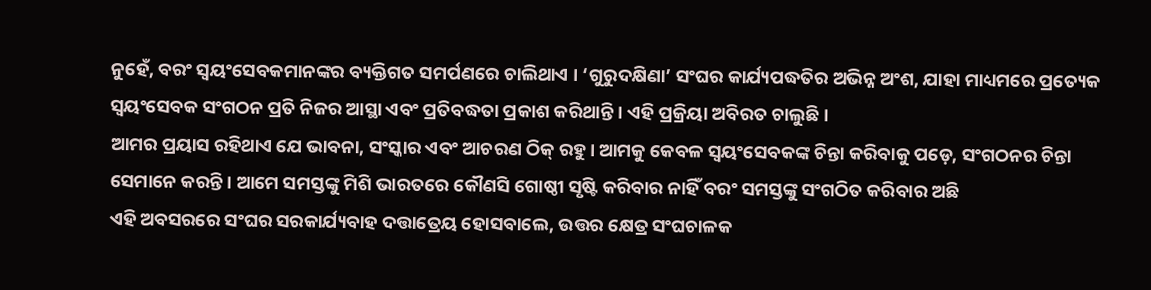ନୁହେଁ, ବରଂ ସ୍ୱୟଂସେବକମାନଙ୍କର ବ୍ୟକ୍ତିଗତ ସମର୍ପଣରେ ଚାଲିଥାଏ । ‘ଗୁରୁଦକ୍ଷିଣା’ ସଂଘର କାର୍ଯ୍ୟପଦ୍ଧତିର ଅଭିନ୍ନ ଅଂଶ, ଯାହା ମାଧ୍ୟମରେ ପ୍ରତ୍ୟେକ ସ୍ୱୟଂସେବକ ସଂଗଠନ ପ୍ରତି ନିଜର ଆସ୍ଥା ଏବଂ ପ୍ରତିବଦ୍ଧତା ପ୍ରକାଶ କରିଥାନ୍ତି । ଏହି ପ୍ରକ୍ରିୟା ଅବିରତ ଚାଲୁଛି।
ଆମର ପ୍ରୟାସ ରହିଥାଏ ଯେ ଭାବନା, ସଂସ୍କାର ଏବଂ ଆଚରଣ ଠିକ୍ ରହୁ। ଆମକୁ କେବଳ ସ୍ୱୟଂସେବକଙ୍କ ଚିନ୍ତା କରିବାକୁ ପଡ଼େ, ସଂଗଠନର ଚିନ୍ତା ସେମାନେ କରନ୍ତି। ଆମେ ସମସ୍ତଙ୍କୁ ମିଶି ଭାରତରେ କୌଣସି ଗୋଷ୍ଠୀ ସୃଷ୍ଟି କରିବାର ନାହିଁ ବରଂ ସମସ୍ତଙ୍କୁ ସଂଗଠିତ କରିବାର ଅଛି
ଏହି ଅବସରରେ ସଂଘର ସରକାର୍ଯ୍ୟବାହ ଦତ୍ତାତ୍ରେୟ ହୋସବାଲେ, ଉତ୍ତର କ୍ଷେତ୍ର ସଂଘଚାଳକ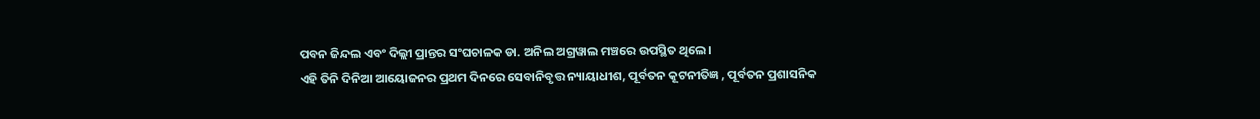ପବନ ଜିନ୍ଦଲ ଏବଂ ଦିଲ୍ଲୀ ପ୍ରାନ୍ତର ସଂଘଚାଳକ ଡା. ଅନିଲ ଅଗ୍ରୱାଲ ମଞ୍ଚରେ ଉପସ୍ଥିତ ଥିଲେ।
ଏହି ତିନି ଦିନିଆ ଆୟୋଜନର ପ୍ରଥମ ଦିନରେ ସେବାନିବୃତ୍ତ ନ୍ୟାୟାଧୀଶ, ପୂର୍ବତନ କୂଟନୀତିଜ୍ଞ , ପୂର୍ବତନ ପ୍ରଶାସନିକ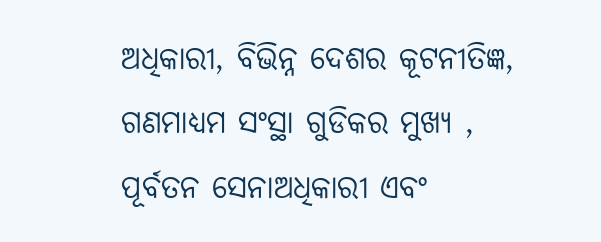ଅଧିକାରୀ, ବିଭିନ୍ନ ଦେଶର କୂଟନୀତିଜ୍ଞ, ଗଣମାଧ୍ୟମ ସଂସ୍ଥା ଗୁଡିକର ମୁଖ୍ୟ , ପୂର୍ବତନ ସେନାଅଧିକାରୀ ଏବଂ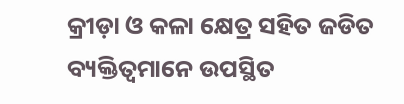କ୍ରୀଡ଼ା ଓ କଳା କ୍ଷେତ୍ର ସହିତ ଜଡିତ ବ୍ୟକ୍ତିତ୍ୱମାନେ ଉପସ୍ଥିତ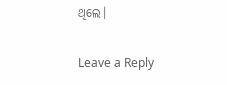ଥିଲେ।

Leave a Reply